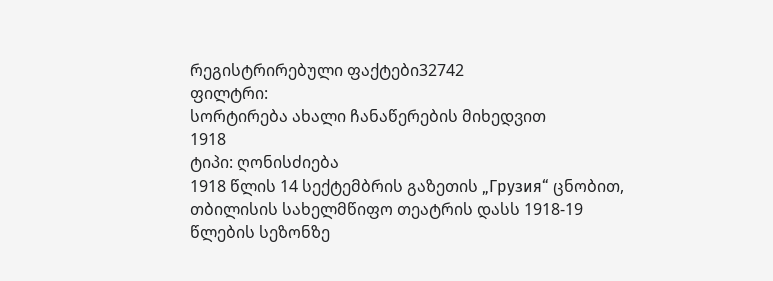რეგისტრირებული ფაქტები32742
ფილტრი:
სორტირება ახალი ჩანაწერების მიხედვით
1918
ტიპი: ღონისძიება
1918 წლის 14 სექტემბრის გაზეთის „Грузия“ ცნობით, თბილისის სახელმწიფო თეატრის დასს 1918-19 წლების სეზონზე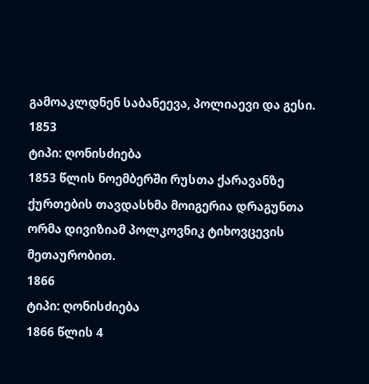გამოაკლდნენ საბანეევა, პოლიაევი და გესი.
1853
ტიპი: ღონისძიება
1853 წლის ნოემბერში რუსთა ქარავანზე ქურთების თავდასხმა მოიგერია დრაგუნთა ორმა დივიზიამ პოლკოვნიკ ტიხოვცევის მეთაურობით.
1866
ტიპი: ღონისძიება
1866 წლის 4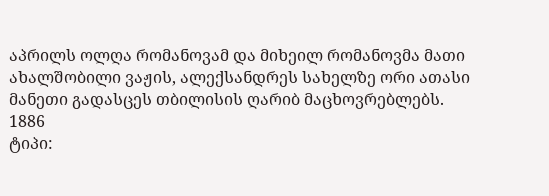აპრილს ოლღა რომანოვამ და მიხეილ რომანოვმა მათი ახალშობილი ვაჟის, ალექსანდრეს სახელზე ორი ათასი მანეთი გადასცეს თბილისის ღარიბ მაცხოვრებლებს.
1886
ტიპი: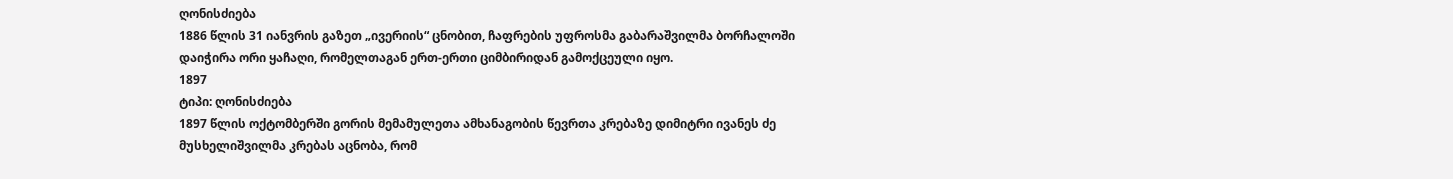ღონისძიება
1886 წლის 31 იანვრის გაზეთ „ივერიის“ ცნობით, ჩაფრების უფროსმა გაბარაშვილმა ბორჩალოში დაიჭირა ორი ყაჩაღი, რომელთაგან ერთ-ერთი ციმბირიდან გამოქცეული იყო.
1897
ტიპი: ღონისძიება
1897 წლის ოქტომბერში გორის მემამულეთა ამხანაგობის წევრთა კრებაზე დიმიტრი ივანეს ძე მუსხელიშვილმა კრებას აცნობა, რომ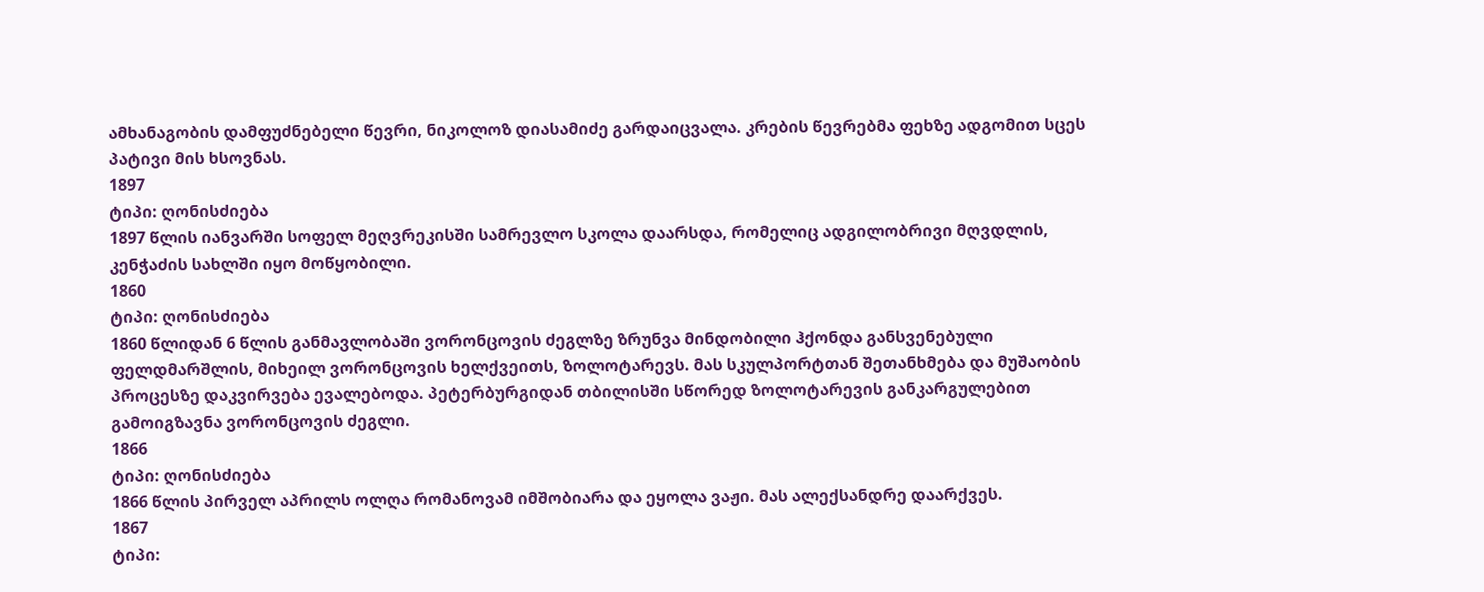ამხანაგობის დამფუძნებელი წევრი, ნიკოლოზ დიასამიძე გარდაიცვალა. კრების წევრებმა ფეხზე ადგომით სცეს პატივი მის ხსოვნას.
1897
ტიპი: ღონისძიება
1897 წლის იანვარში სოფელ მეღვრეკისში სამრევლო სკოლა დაარსდა, რომელიც ადგილობრივი მღვდლის, კენჭაძის სახლში იყო მოწყობილი.
1860
ტიპი: ღონისძიება
1860 წლიდან 6 წლის განმავლობაში ვორონცოვის ძეგლზე ზრუნვა მინდობილი ჰქონდა განსვენებული ფელდმარშლის, მიხეილ ვორონცოვის ხელქვეითს, ზოლოტარევს. მას სკულპორტთან შეთანხმება და მუშაობის პროცესზე დაკვირვება ევალებოდა. პეტერბურგიდან თბილისში სწორედ ზოლოტარევის განკარგულებით გამოიგზავნა ვორონცოვის ძეგლი.
1866
ტიპი: ღონისძიება
1866 წლის პირველ აპრილს ოლღა რომანოვამ იმშობიარა და ეყოლა ვაჟი. მას ალექსანდრე დაარქვეს.
1867
ტიპი: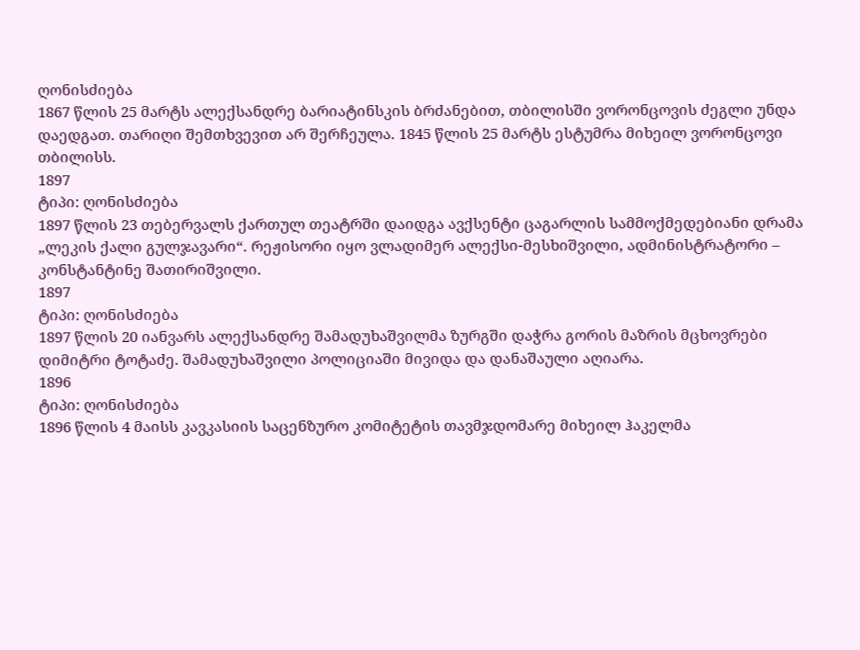ღონისძიება
1867 წლის 25 მარტს ალექსანდრე ბარიატინსკის ბრძანებით, თბილისში ვორონცოვის ძეგლი უნდა დაედგათ. თარიღი შემთხვევით არ შერჩეულა. 1845 წლის 25 მარტს ესტუმრა მიხეილ ვორონცოვი თბილისს.
1897
ტიპი: ღონისძიება
1897 წლის 23 თებერვალს ქართულ თეატრში დაიდგა ავქსენტი ცაგარლის სამმოქმედებიანი დრამა „ლეკის ქალი გულჯავარი“. რეჟისორი იყო ვლადიმერ ალექსი-მესხიშვილი, ადმინისტრატორი – კონსტანტინე შათირიშვილი.
1897
ტიპი: ღონისძიება
1897 წლის 20 იანვარს ალექსანდრე შამადუხაშვილმა ზურგში დაჭრა გორის მაზრის მცხოვრები დიმიტრი ტოტაძე. შამადუხაშვილი პოლიციაში მივიდა და დანაშაული აღიარა.
1896
ტიპი: ღონისძიება
1896 წლის 4 მაისს კავკასიის საცენზურო კომიტეტის თავმჯდომარე მიხეილ ჰაკელმა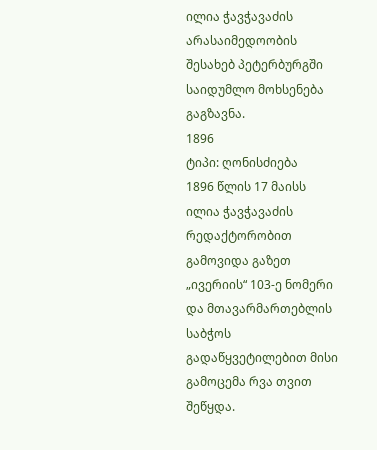ილია ჭავჭავაძის არასაიმედოობის შესახებ პეტერბურგში საიდუმლო მოხსენება გაგზავნა.
1896
ტიპი: ღონისძიება
1896 წლის 17 მაისს ილია ჭავჭავაძის რედაქტორობით გამოვიდა გაზეთ „ივერიის“ 103-ე ნომერი და მთავარმართებლის საბჭოს გადაწყვეტილებით მისი გამოცემა რვა თვით შეწყდა.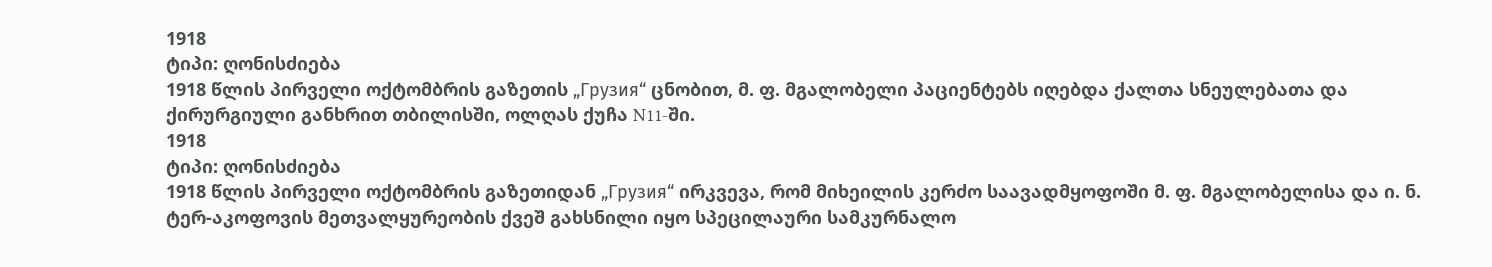1918
ტიპი: ღონისძიება
1918 წლის პირველი ოქტომბრის გაზეთის „Грузия“ ცნობით, მ. ფ. მგალობელი პაციენტებს იღებდა ქალთა სნეულებათა და ქირურგიული განხრით თბილისში, ოლღას ქუჩა N11-ში.
1918
ტიპი: ღონისძიება
1918 წლის პირველი ოქტომბრის გაზეთიდან „Грузия“ ირკვევა, რომ მიხეილის კერძო საავადმყოფოში მ. ფ. მგალობელისა და ი. ნ. ტერ-აკოფოვის მეთვალყურეობის ქვეშ გახსნილი იყო სპეცილაური სამკურნალო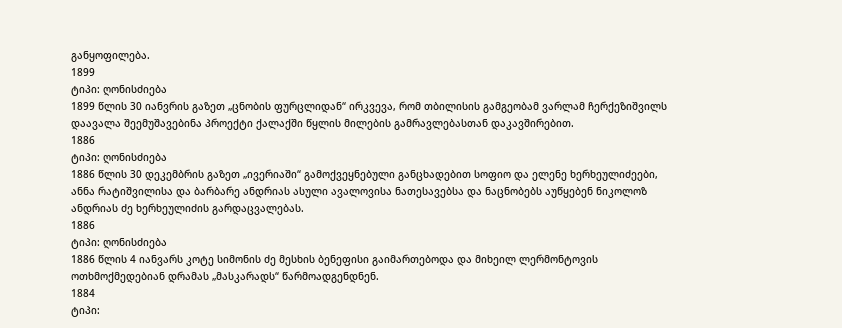განყოფილება.
1899
ტიპი: ღონისძიება
1899 წლის 30 იანვრის გაზეთ „ცნობის ფურცლიდან“ ირკვევა, რომ თბილისის გამგეობამ ვარლამ ჩერქეზიშვილს დაავალა შეემუშავებინა პროექტი ქალაქში წყლის მილების გამრავლებასთან დაკავშირებით.
1886
ტიპი: ღონისძიება
1886 წლის 30 დეკემბრის გაზეთ „ივერიაში“ გამოქვეყნებული განცხადებით სოფიო და ელენე ხერხეულიძეები, ანნა რატიშვილისა და ბარბარე ანდრიას ასული ავალოვისა ნათესავებსა და ნაცნობებს აუწყებენ ნიკოლოზ ანდრიას ძე ხერხეულიძის გარდაცვალებას.
1886
ტიპი: ღონისძიება
1886 წლის 4 იანვარს კოტე სიმონის ძე მესხის ბენეფისი გაიმართებოდა და მიხეილ ლერმონტოვის ოთხმოქმედებიან დრამას „მასკარადს“ წარმოადგენდნენ.
1884
ტიპი: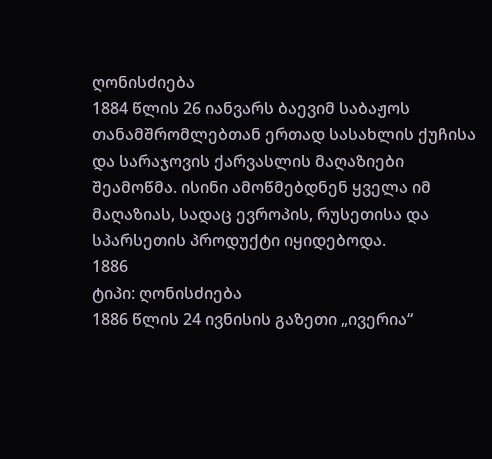ღონისძიება
1884 წლის 26 იანვარს ბაევიმ საბაჟოს თანამშრომლებთან ერთად სასახლის ქუჩისა და სარაჯოვის ქარვასლის მაღაზიები შეამოწმა. ისინი ამოწმებდნენ ყველა იმ მაღაზიას, სადაც ევროპის, რუსეთისა და სპარსეთის პროდუქტი იყიდებოდა.
1886
ტიპი: ღონისძიება
1886 წლის 24 ივნისის გაზეთი „ივერია“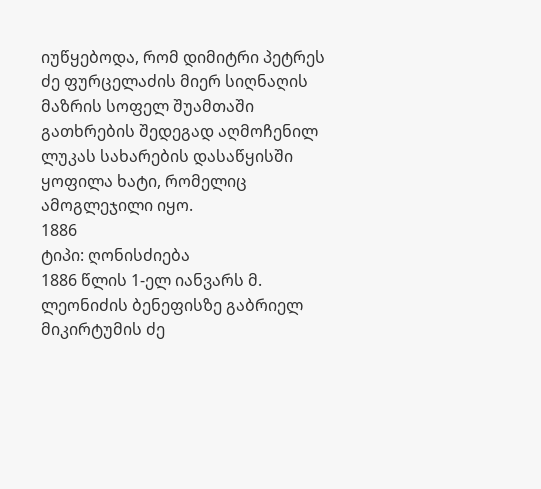იუწყებოდა, რომ დიმიტრი პეტრეს ძე ფურცელაძის მიერ სიღნაღის მაზრის სოფელ შუამთაში გათხრების შედეგად აღმოჩენილ ლუკას სახარების დასაწყისში ყოფილა ხატი, რომელიც ამოგლეჯილი იყო.
1886
ტიპი: ღონისძიება
1886 წლის 1-ელ იანვარს მ. ლეონიძის ბენეფისზე გაბრიელ მიკირტუმის ძე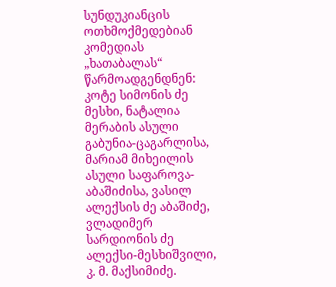სუნდუკიანცის ოთხმოქმედებიან კომედიას „ხათაბალას“ წარმოადგენდნენ: კოტე სიმონის ძე მესხი, ნატალია მერაბის ასული გაბუნია-ცაგარლისა, მარიამ მიხეილის ასული საფაროვა-აბაშიძისა, ვასილ ალექსის ძე აბაშიძე, ვლადიმერ სარდიონის ძე ალექსი-მესხიშვილი, კ. მ. მაქსიმიძე.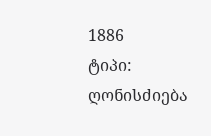1886
ტიპი: ღონისძიება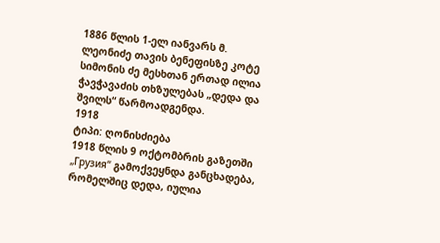1886 წლის 1-ელ იანვარს მ. ლეონიძე თავის ბენეფისზე კოტე სიმონის ძე მესხთან ერთად ილია ჭავჭავაძის თხზულებას „დედა და შვილს“ წარმოადგენდა.
1918
ტიპი: ღონისძიება
1918 წლის 9 ოქტომბრის გაზეთში „Грузия“ გამოქვეყნდა განცხადება, რომელშიც დედა, იულია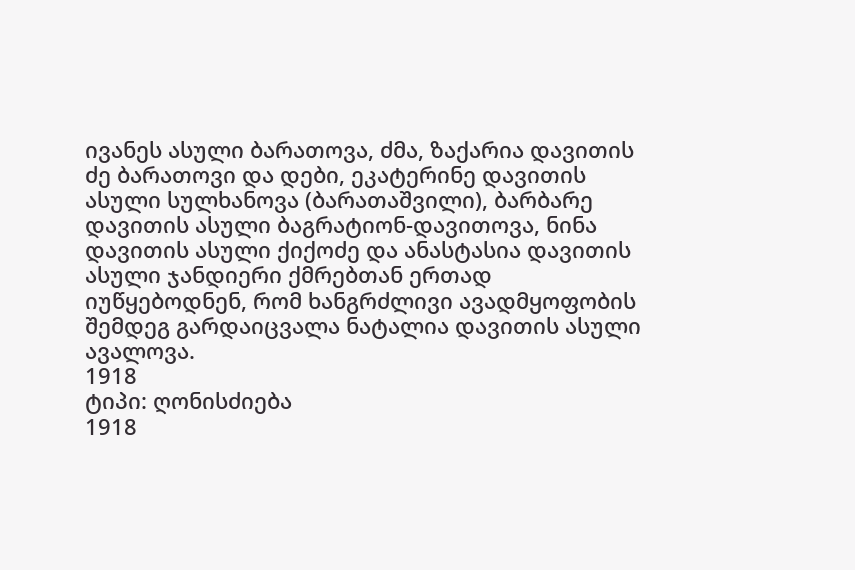ივანეს ასული ბარათოვა, ძმა, ზაქარია დავითის ძე ბარათოვი და დები, ეკატერინე დავითის ასული სულხანოვა (ბარათაშვილი), ბარბარე დავითის ასული ბაგრატიონ-დავითოვა, ნინა დავითის ასული ქიქოძე და ანასტასია დავითის ასული ჯანდიერი ქმრებთან ერთად იუწყებოდნენ, რომ ხანგრძლივი ავადმყოფობის შემდეგ გარდაიცვალა ნატალია დავითის ასული ავალოვა.
1918
ტიპი: ღონისძიება
1918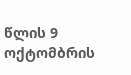წლის 9 ოქტომბრის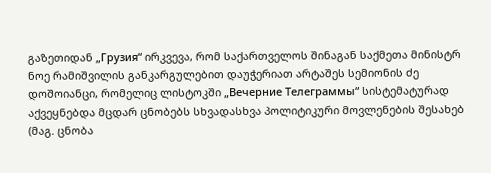გაზეთიდან „Грузия“ ირკვევა, რომ საქართველოს შინაგან საქმეთა მინისტრ ნოე რამიშვილის განკარგულებით დაუჭერიათ არტაშეს სემიონის ძე დოშოიანცი, რომელიც ლისტოკში „Вечерние Телеграммы“ სისტემატურად აქვეყნებდა მცდარ ცნობებს სხვადასხვა პოლიტიკური მოვლენების შესახებ (მაგ. ცნობა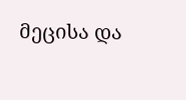მეცისა და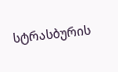სტრასბურის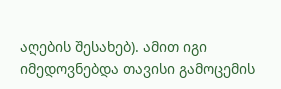აღების შესახებ). ამით იგი იმედოვნებდა თავისი გამოცემის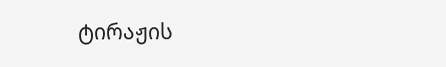ტირაჟის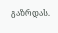გაზრდას.